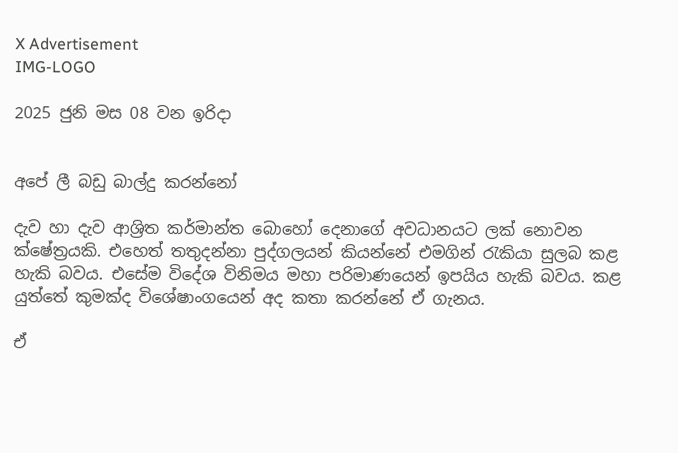X Advertisement
IMG-LOGO

2025 ජුනි මස 08 වන ඉරිදා


අපේ ලී බඩු බාල්දු කරන්නෝ

දැව හා දැව ආශ්‍රිත කර්මාන්ත බොහෝ දෙනාගේ අවධානයට ලක් නොවන ක්ෂේත්‍රයකි. එහෙත් තතුදන්නා පුද්ගලයන් කියන්නේ එමගින් රැකියා සුලබ කළ හැකි බවය. එසේම විදේශ විනිමය මහා පරිමාණයෙන් ඉපයිය හැකි බවය. කළ යුත්තේ කුමක්ද විශේෂාංගයෙන් අද කතා කරන්නේ ඒ ගැනය.

ඒ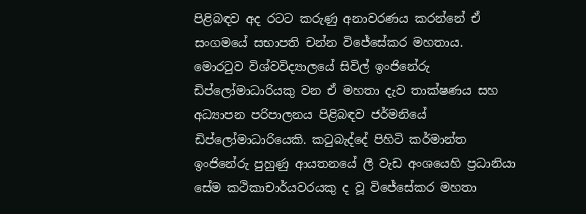පිළිබඳව අද රටට කරුණු අනාවරණය කරන්නේ ඒ සංගමයේ සභාපති චන්න විජේසේකර මහතාය. මොරටුව විශ්වවිද්‍යාලයේ සිවිල් ඉංජිනේරු ඩිප්ලෝමාධාරියකු වන ඒ මහතා දැව තාක්ෂණය සහ අධ්‍යාපන පරිපාලනය පිළිබඳව ජර්මනියේ  ඩිප්ලෝමාධාරියෙකි. කටුබැද්දේ පිහිටි කර්මාන්ත ඉංජිනේරු පුහුණු ආයතනයේ ලී වැඩ අංශයෙහි ප්‍රධානියා සේම කථිකාචාර්යවරයකු ද වූ විජේසේකර මහතා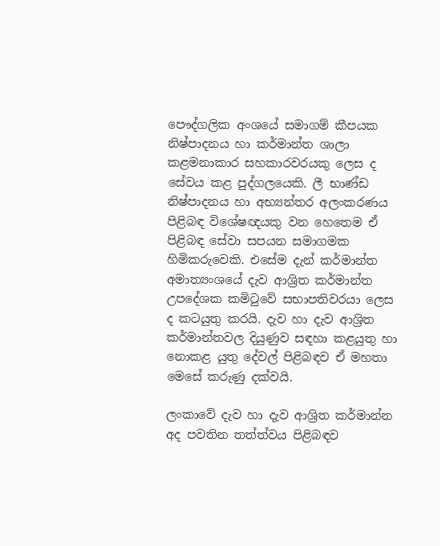පෞද්ගලික අංශයේ සමාගම් කීපයක නිෂ්පාදනය හා කර්මාන්ත ශාලා කළමනාකාර සහකාරවරයකු ලෙස ද සේවය කළ පුද්ගලයෙකි. ලී භාණ්ඩ නිෂ්පාදනය හා අභ්‍යන්තර අලංකරණය පිළිබඳ විශේෂඥයකු වන හෙතෙම ඒ පිළිබඳ සේවා සපයන සමාගමක හිමිකරුවෙකි. එසේම දැන් කර්මාන්ත අමාත්‍යංශයේ දැව ආශ්‍රිත කර්මාන්ත උපදේශක කමිටුවේ සභාපතිවරයා ලෙස ද කටයුතු කරයි. දැව හා දැව ආශ්‍රිත කර්මාන්තවල දියුණුව සඳහා කළයුතු හා නොකළ යුතු දේවල් පිළිබඳව ඒ මහතා මෙසේ කරුණු දක්වයි.

ලංකාවේ දැව හා දැව ආශ්‍රිත කර්මාන්න අද පවතින තත්ත්වය පිළිබඳව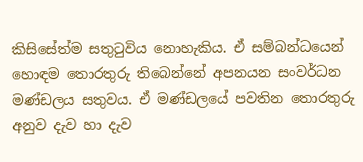කිසිසේත්ම සතුටුවිය නොහැකිය. ඒ සම්බන්ධයෙන් හොඳම තොරතුරු තිබෙන්නේ අපනයන සංවර්ධන මණ්ඩලය සතුවය. ඒ මණ්ඩලයේ පවතින තොරතුරු අනුව දැව හා දැව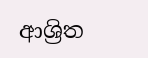ආශ්‍රිත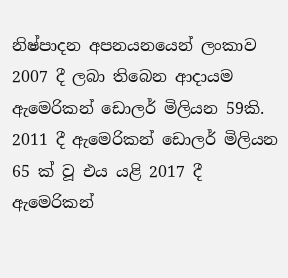නිෂ්පාදන අපනයනයෙන් ලංකාව 2007 දී ලබා තිබෙන ආදායම ඇමෙරිකන් ඩොලර් මිලියන 59කි. 2011 දී ඇමෙරිකන් ඩොලර් මිලියන 65 ක් වූ එය යළි 2017 දී ඇමෙරිකන්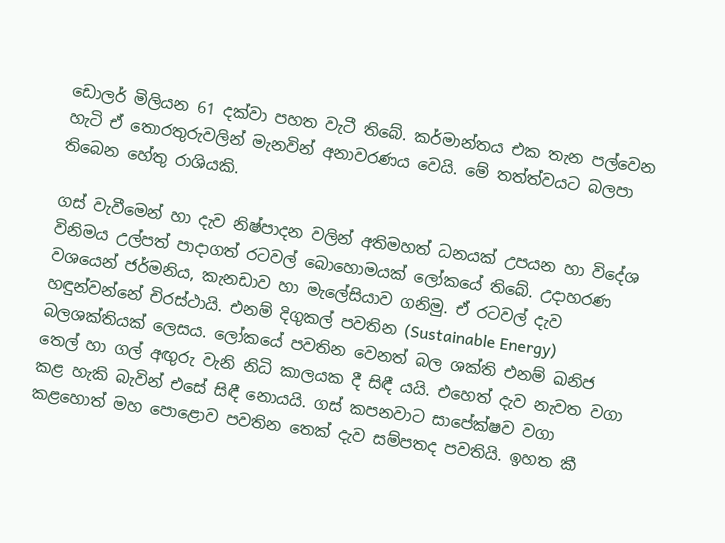ඩොලර් මිලියන 61 දක්වා පහත වැටී තිබේ. කර්මාන්තය එක තැන පල්වෙන හැටි ඒ තොරතුරුවලින් මැනවින් අනාවරණය වෙයි. මේ තත්ත්වයට බලපා තිබෙන හේතු රාශියකි.

ගස් වැවීමෙන් හා දැව නිෂ්පාදන වලින් අතිමහත් ධනයක් උපයන හා විදේශ විනිමය උල්පත් පාදාගත් රටවල් බොහොමයක් ලෝකයේ තිබේ. උදාහරණ වශයෙන් ජර්මනිය, කැනඩාව හා මැලේසියාව ගනිමු. ඒ රටවල් දැව හඳුන්වන්නේ චිරස්ථායි. එනම් දිගුකල් පවතින (Sustainable Energy) බලශක්තියක් ලෙසය. ලෝකයේ පවතින වෙනත් බල ශක්ති එනම් ඛනිජ තෙල් හා ගල් අඟුරු වැනි නිධි කාලයක දී සිඳී යයි. එහෙත් දැව නැවත වගා කළ හැකි බැවින් එසේ සිඳී නොයයි. ගස් කපනවාට සාපේක්ෂව වගා කළහොත් මහ පොළොව පවතින තෙක් දැව සම්පතද පවතියි. ඉහත කී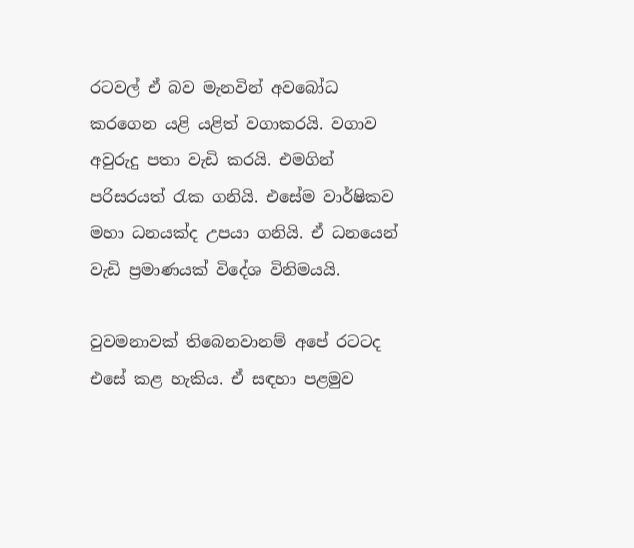රටවල් ඒ බව මැනවින් අවබෝධ කරගෙන යළි යළිත් වගාකරයි. වගාව අවුරුදු පතා වැඩි කරයි. එමගින් පරිසරයත් රැක ගනියි. එසේම වාර්ෂිකව මහා ධනයක්ද උපයා ගනියි. ඒ ධනයෙන් වැඩි ප්‍රමාණයක් විදේශ විනිමයයි.

වුවමනාවක් තිබෙනවානම් අපේ රටටද එසේ කළ හැකිය. ඒ සඳහා පළමුව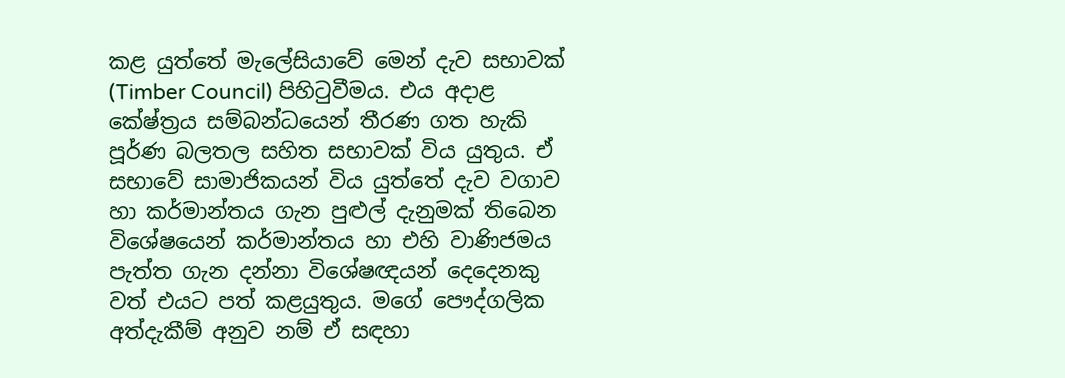කළ යුත්තේ මැලේසියාවේ මෙන් දැව සභාවක් (Timber Council) පිහිටුවීමය. එය අදාළ කේෂ්ත්‍රය සම්බන්ධයෙන් තීරණ ගත හැකි පූර්ණ බලතල සහිත සභාවක් විය යුතුය. ඒ සභාවේ සාමාජිකයන් විය යුත්තේ දැව වගාව හා කර්මාන්තය ගැන පුළුල් දැනුමක් තිබෙන විශේෂයෙන් කර්මාන්තය හා එහි වාණිජමය පැත්ත ගැන දන්නා විශේෂඥයන් දෙදෙනකු වත් එයට පත් කළයුතුය. මගේ පෞද්ගලික අත්දැකීම් අනුව නම් ඒ සඳහා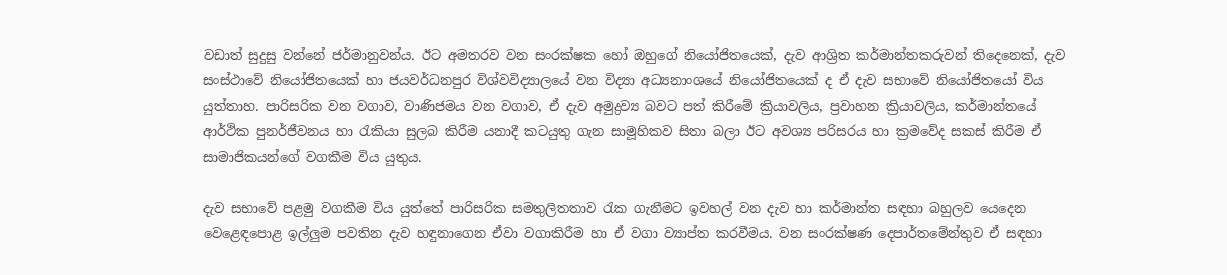වඩාත් සුදුසු වන්නේ ජර්මානුවන්ය. ඊට අමතරව වන සංරක්ෂක හෝ ඔහුගේ නියෝජිතයෙක්, දැව ආශ්‍රිත කර්මාන්තකරුවන් තිදෙනෙක්, දැව සංස්ථාවේ නියෝජිතයෙක් හා ජයවර්ධනපුර විශ්වවිද්‍යාලයේ වන විද්‍යා අධ්‍යනාංශයේ නියෝජිතයෙක් ද ඒ දැව සභාවේ නියෝජිතයෝ විය යුත්තාහ. පාරිසරික වන වගාව, වාණිජමය වන වගාව, ඒ දැව අමුද්‍රව්‍ය බවට පත් කිරීමේ ක්‍රියාවලිය, ප්‍රවාහන ක්‍රියාවලිය, කර්මාන්තයේ ආර්ථික පුනර්ජීවනය හා රැකියා සුලබ කිරීම යනාදී කටයුතු ගැන සාමූහිකව සිතා බලා ඊට අවශ්‍ය පරිසරය හා ක්‍රමවේද සකස් කිරීම ඒ සාමාජිකයන්ගේ වගකීම විය යුතුය.

දැව සභාවේ පළමු වගකීම විය යුත්තේ පාරිසරික සමතුලිතතාව රැක ගැනීමට ඉවහල් වන දැව හා කර්මාන්ත සඳහා බහුලව යෙදෙන වෙළෙඳපොළ ඉල්ලුම පවතින දැව හඳුනාගෙන ඒවා වගාකිරීම හා ඒ වගා ව්‍යාප්ත කරවීමය. වන සංරක්ෂණ දෙපාර්තමේන්තුව ඒ සඳහා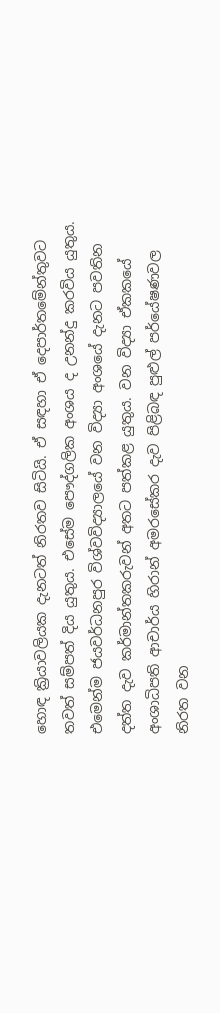හොඳ ක්‍රියාවලියක දැනටත් නිරතව සිටියි. ඒ සඳහා ඒ දෙපාර්තමේන්තුවට තවත් සම්පත් දිය යුතුය. එසේම පෞද්ගලික අංශය ද උනන්දු කරවිය යුතුය. එමෙන්ම ජයවර්ධනපුර විශ්වවිද්‍යාලයේ වන විද්‍යා අංශයේ දැනට පවතින දත්ත දැව කර්මාන්තකරුවන් අතට පත්කළ යුතුය. වන විද්‍යා ඒකකයේ අංශාධිපති ආචාර්ය හිරාන් අමරසේකර දැව පිළිබඳ පුළුල් පර්යේෂණවල නිරත වන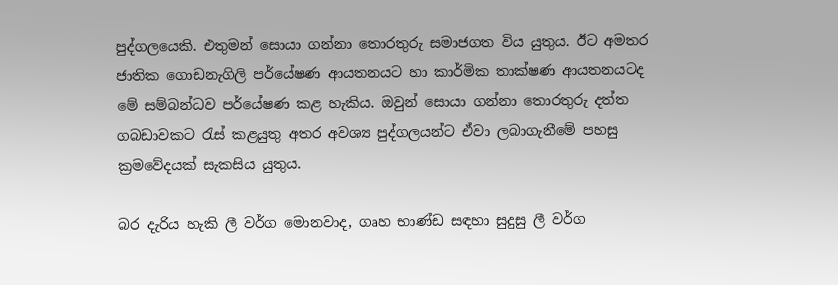පුද්ගලයෙකි. එතුමන් සොයා ගන්නා තොරතුරු සමාජගත විය යුතුය. ඊට අමතර ජාතික ගොඩනැගිලි පර්‌යේෂණ ආයතනයට හා කාර්මික තාක්ෂණ ආයතනයටද මේ සම්බන්ධව පර්‌යේෂණ කළ හැකිය. ඔවුන් සොයා ගන්නා තොරතුරු දත්ත ගබඩාවකට රැස් කළයුතු අතර අවශ්‍ය පුද්ගලයන්ට ඒවා ලබාගැනීමේ පහසු ක්‍රමවේදයක් සැකසිය යුතුය.

බර දැරිය හැකි ලී වර්ග මොනවාද, ගෘහ භාණ්ඩ සඳහා සුදුසු ලී වර්ග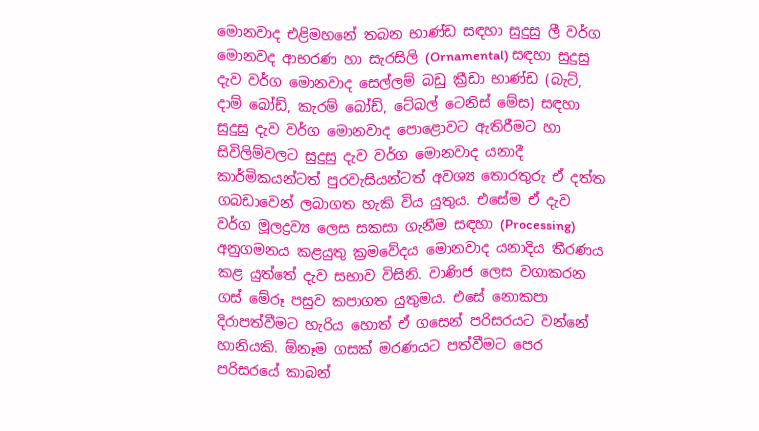මොනවාද එළිමහනේ තබන භාණ්ඩ සඳහා සුදුසු ලී වර්ග මොනවද ආභරණ හා සැරසිලි (Ornamental) සඳහා සුදුසු දැව වර්ග මොනවාද සෙල්ලම් බඩු ක්‍රීඩා භාණ්ඩ (බැට්, දාම් බෝඩ්, කැරම් බෝඩ්, ටේබල් ටෙනිස් මේස) සඳහා සුදුසු දැව වර්ග මොනවාද පොළොවට ඇතිරීමට හා සිවිලිම්වලට සුදුසු දැව වර්ග මොනවාද යනාදී කාර්මිකයන්ටත් පුරවැසියන්ටත් අවශ්‍ය තොරතුරු ඒ දත්ත ගබඩාවෙන් ලබාගත හැකි විය යුතුය. එසේම ඒ දැව වර්ග මූලද්‍රව්‍ය ලෙස සකසා ගැනීම සඳහා (Processing) අනුගමනය කළයුතු ක්‍රමවේදය මොනවාද යනාදිය තීරණය කළ යුත්තේ දැව සභාව විසිනි. වාණිජ ලෙස වගාකරන ගස් මේරූ පසුව කපාගත යුතුමය. එසේ නොකපා දිරාපත්වීමට හැරිය හොත් ඒ ගසෙන් පරිසරයට වන්නේ හානියකි. ඕනෑම ගසක් මරණයට පත්වීමට පෙර පරිසරයේ කාබන්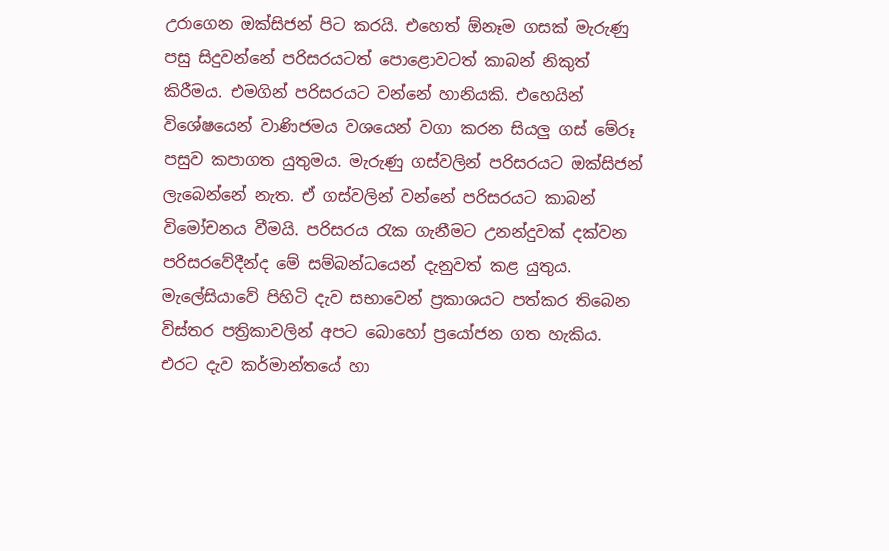උරාගෙන ඔක්සිජන් පිට කරයි. එහෙත් ඕනෑම ගසක් මැරුණු පසු සිදුවන්නේ පරිසරයටත් පොළොවටත් කාබන් නිකුත් කිරීමය. එමගින් පරිසරයට වන්නේ හානියකි. එහෙයින් විශේෂයෙන් වාණිජමය වශයෙන් වගා කරන සියලු ගස් මේරූ පසුව කපාගත යුතුමය. මැරුණු ගස්වලින් පරිසරයට ඔක්සිජන් ලැබෙන්නේ නැත. ඒ ගස්වලින් වන්නේ පරිසරයට කාබන් විමෝචනය වීමයි. පරිසරය රැක ගැනීමට උනන්දුවක් දක්වන පරිසරවේදීන්ද මේ සම්බන්ධයෙන් දැනුවත් කළ යුතුය. මැලේසියාවේ පිහිටි දැව සභාවෙන් ප්‍රකාශයට පත්කර තිබෙන විස්තර පත්‍රිකාවලින් අපට බොහෝ ප්‍රයෝජන ගත හැකිය. එරට දැව කර්මාන්තයේ හා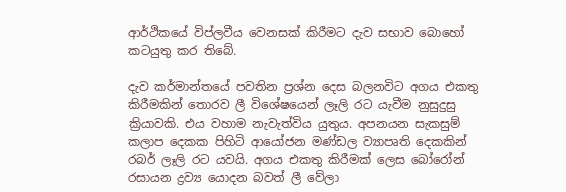ආර්ථිකයේ විප්ලවීය වෙනසක් කිරීමට දැව සභාව බොහෝ කටයුතු කර තිබේ.

දැව කර්මාන්තයේ පවතින ප්‍රශ්න දෙස බලනවිට අගය එකතු කිරීමකින් තොරව ලී විශේෂයෙන් ලෑලි රට යැවීම නුසුදුසු ක්‍රියාවකි. එය වහාම නැවැත්විය යුතුය. අපනයන සැකසුම් කලාප දෙකක පිහිටි ආයෝජන මණ්ඩල ව්‍යාපෘති දෙකකින් රබර් ලෑලි රට යවයි. අගය එකතු කිරීමක් ලෙස බෝරෝන් රසායන ද්‍රව්‍ය යොදන බවත් ලී වේලා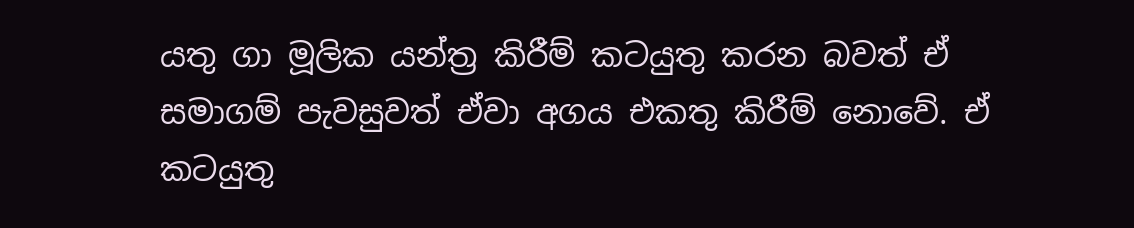යතු ගා මූලික යන්ත්‍ර කිරීම් කටයුතු කරන බවත් ඒ සමාගම් පැවසුවත් ඒවා අගය එකතු කිරීම් නොවේ. ඒ කටයුතු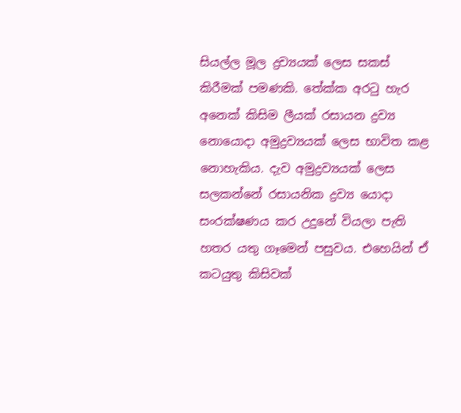සියල්ල මූල ද්‍රව්‍යයක් ලෙස සකස් කිරීමක් පමණකි. තේක්ක අරටු හැර අනෙක් කිසිම ලීයක් රසායන ද්‍රව්‍ය නොයොදා අමුද්‍රව්‍යයක් ලෙස භාවිත කළ නොහැකිය. දැව අමුද්‍රව්‍යයක් ලෙස සලකන්නේ රසායනික ද්‍රව්‍ය යොදා සංරක්ෂණය කර උදුනේ වියලා පැති හතර යතු ගෑමෙන් පසුවය. එහෙයින් ඒ කටයුතු කිසිවක්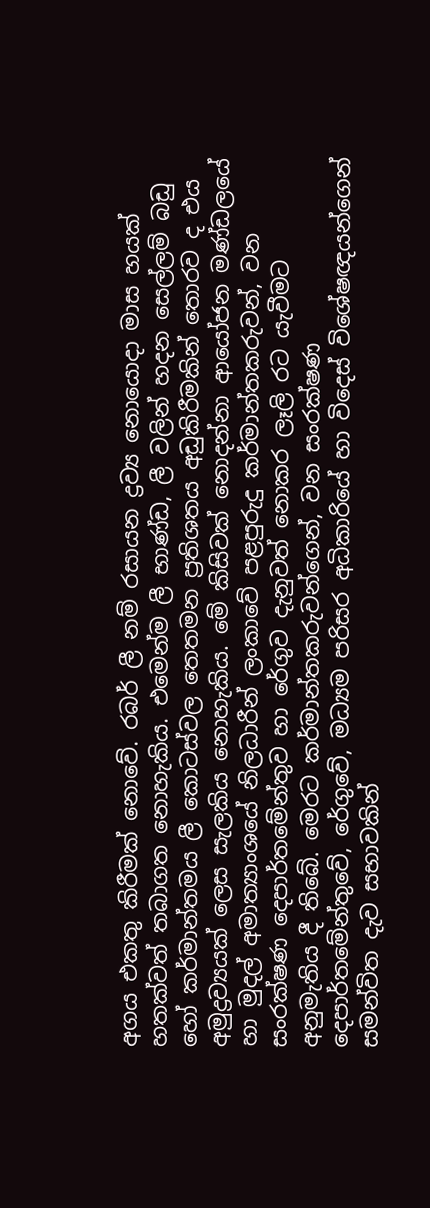අගය එකතු කිරීමක් නොවේ. රබර් ලී නම් රසායන ද්‍රව්‍ය නොයොදා මාස හයක් හතක්වත් තබාගත නොහැකිය. එමෙන්ම ලී භාණ්ඩ, ලී වලින් හදන සෙල්ලම් බඩු හෝ කර්මාන්තමය ලී කොටස්වල තෙතමන ප්‍රතිශතය අඩුකිරීමකින් තොරව ද එය අමුද්‍රව්‍යයක් ලෙස සැලකිය නොහැකිය. මේ කිසිවක් නොදන්නා ආයෝජන මණ්ඩලයේ හා මුදල් අමාත්‍යාංශයේ නිලධාරීන් ලංකාවේ පළපුරුදු කර්මාන්තකරුවන්, වන සංරක්ෂණ දෙපාර්තමේන්තුව හා රේගුව දැනුවත් නොකර ලෑලි රට යැවීමට අනුමැතිය දී තිබේ. මෙරට කර්මාන්තකරුවන්ගෙන්, වන සංරක්ෂණ දෙපාර්තමේන්තුවේ, රේගුවේ, මධ්‍යම පරිසර අධිකාරියේ හා විදෙස් විශේෂඥයන්ගෙන් සමන්විත දැව සභාවකින්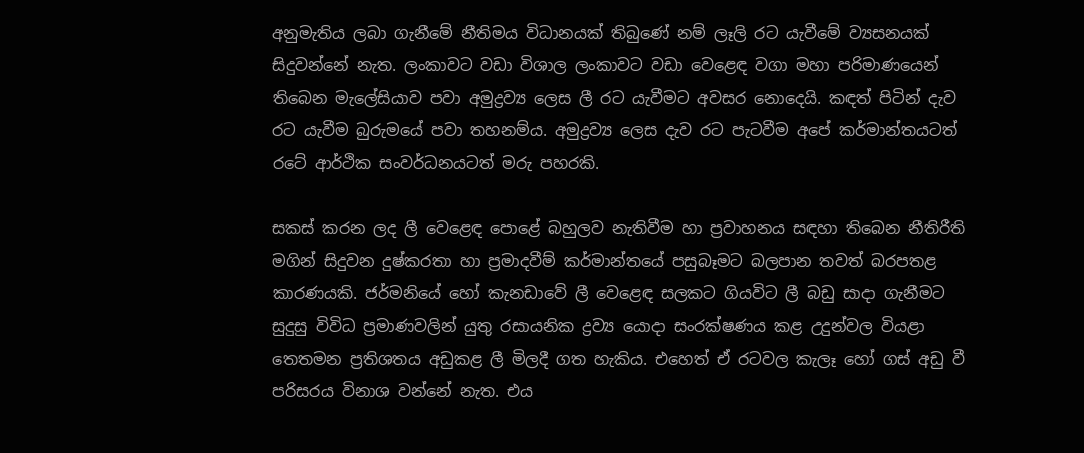අනුමැතිය ලබා ගැනීමේ නීතිමය විධානයක් තිබුණේ නම් ලෑලි රට යැවීමේ ව්‍යසනයක් සිදුවන්නේ නැත. ලංකාවට වඩා විශාල ලංකාවට වඩා වෙළෙඳ වගා මහා පරිමාණයෙන් තිබෙන මැලේසියාව පවා අමුද්‍රව්‍ය ලෙස ලී රට යැවීමට අවසර නොදෙයි. කඳත් පිටින් දැව රට යැවීම බුරුමයේ පවා තහනම්ය. අමුද්‍රව්‍ය ලෙස දැව රට පැටවීම අපේ කර්මාන්තයටත් රටේ ආර්ථික සංවර්ධනයටත් මරු පහරකි.

සකස් කරන ලද ලී වෙළෙඳ පොළේ බහුලව නැතිවීම හා ප්‍රවාහනය සඳහා තිබෙන නීතිරීති මගින් සිදුවන දුෂ්කරතා හා ප්‍රමාදවීම් කර්මාන්තයේ පසුබෑමට බලපාන තවත් බරපතළ කාරණයකි. ජර්මනියේ හෝ කැනඩාවේ ලී වෙළෙඳ සලකට ගියවිට ලී බඩු සාදා ගැනීමට සුදුසු විවිධ ප්‍රමාණවලින් යුතු රසායනික ද්‍රව්‍ය යොදා සංරක්ෂණය කළ උදුන්වල වියළා තෙතමන ප්‍රතිශතය අඩුකළ ලී මිලදී ගත හැකිය. එහෙත් ඒ රටවල කැලෑ හෝ ගස් අඩු වී පරිසරය විනාශ වන්නේ නැත. එය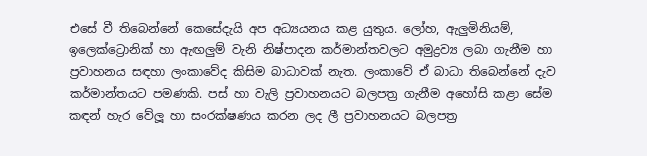එසේ වී තිබෙන්නේ කෙසේදැයි අප අධ්‍යයනය කළ යුතුය. ලෝහ, ඇලුමිනියම්, ඉලෙක්ට්‍රොනික් හා ඇඟලුම් වැනි නිෂ්පාදන කර්මාන්තවලට අමුද්‍රව්‍ය ලබා ගැනීම හා ප්‍රවාහනය සඳහා ලංකාවේද කිසිම බාධාවක් නැත. ලංකාවේ ඒ බාධා තිබෙන්නේ දැව කර්මාන්තයට පමණකි. පස් හා වැලි ප්‍රවාහනයට බලපත්‍ර ගැනීම අහෝසි කළා සේම කඳන් හැර වේලූ හා සංරක්ෂණය කරන ලද ලී ප්‍රවාහනයට බලපත්‍ර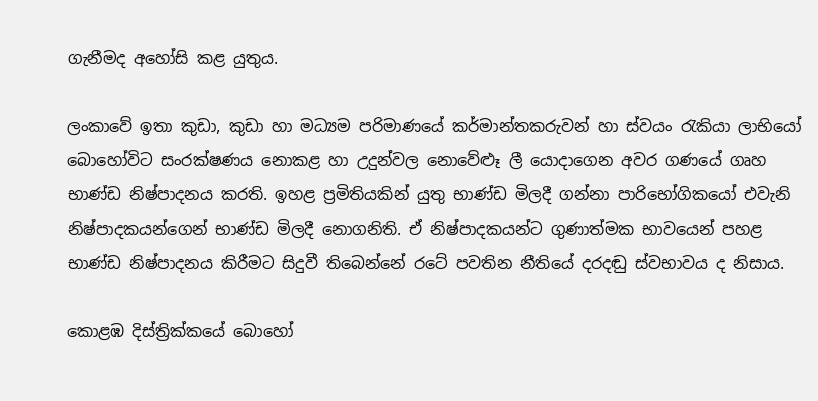ගැනීමද අහෝසි කළ යුතුය.

ලංකාවේ ඉතා කුඩා, කුඩා හා මධ්‍යම පරිමාණයේ කර්මාන්තකරුවන් හා ස්වයං රැකියා ලාභියෝ බොහෝවිට සංරක්ෂණය නොකළ හා උදුන්වල නොවේළුෑ ලී යොදාගෙන අවර ගණයේ ගෘහ භාණ්ඩ නිෂ්පාදනය කරති. ඉහළ ප්‍රමිතියකින් යුතු භාණ්ඩ මිලදී ගන්නා පාරිභෝගිකයෝ එවැනි නිෂ්පාදකයන්ගෙන් භාණ්ඩ මිලදී නොගනිති. ඒ නිෂ්පාදකයන්ට ගුණාත්මක භාවයෙන් පහළ භාණ්ඩ නිෂ්පාදනය කිරීමට සිදුවී තිබෙන්නේ රටේ පවතින නීතියේ දරදඬු ස්වභාවය ද නිසාය.

කොළඹ දිස්ත්‍රික්කයේ බොහෝ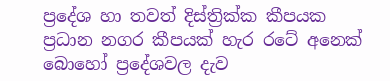ප්‍රදේශ හා තවත් දිස්ත්‍රික්ක කීපයක ප්‍රධාන නගර කීපයක් හැර රටේ අනෙක් බොහෝ ප්‍රදේශවල දැව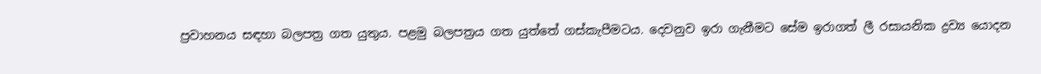ප්‍රවාහනය සඳහා බලපත්‍ර ගත යුතුය. පළමු බලපත්‍රය ගත යුත්තේ ගස්කැපීමටය. දෙවනුව ඉරා ගැනීමට සේම ඉරාගත් ලී රසායනික ද්‍රව්‍ය යොදන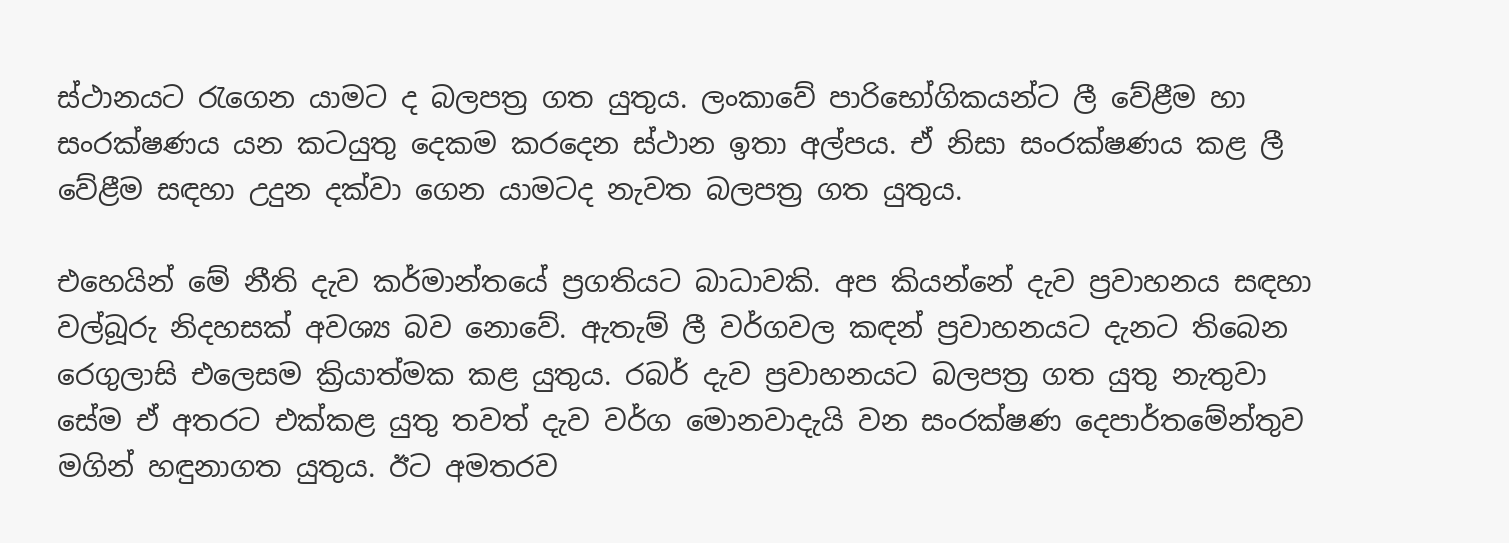ස්ථානයට රැගෙන යාමට ද බලපත්‍ර ගත යුතුය. ලංකාවේ පාරිභෝගිකයන්ට ලී වේළීම හා සංරක්ෂණය යන කටයුතු දෙකම කරදෙන ස්ථාන ඉතා අල්පය. ඒ නිසා සංරක්ෂණය කළ ලී වේළීම සඳහා උදුන දක්වා ගෙන යාමටද නැවත බලපත්‍ර ගත යුතුය.

එහෙයින් මේ නීති දැව කර්මාන්තයේ ප්‍රගතියට බාධාවකි. අප කියන්නේ දැව ප්‍රවාහනය සඳහා වල්බූරු නිදහසක් අවශ්‍ය බව නොවේ. ඇතැම් ලී වර්ගවල කඳන් ප්‍රවාහනයට දැනට තිබෙන රෙගුලාසි එලෙසම ක්‍රියාත්මක කළ යුතුය. රබර් දැව ප්‍රවාහනයට බලපත්‍ර ගත යුතු නැතුවා සේම ඒ අතරට එක්කළ යුතු තවත් දැව වර්ග මොනවාදැයි වන සංරක්ෂණ දෙපාර්තමේන්තුව මගින් හඳුනාගත යුතුය. ඊට අමතරව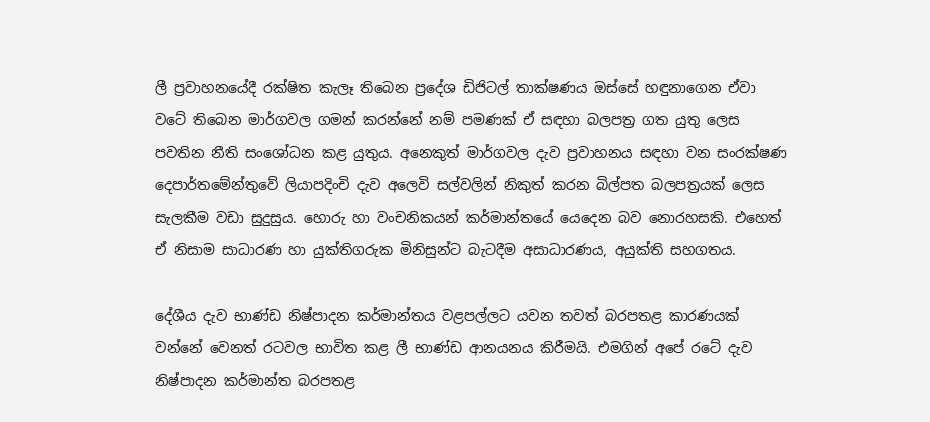ලී ප්‍රවාහනයේදී රක්ෂිත කැලෑ තිබෙන ප්‍රදේශ ඩිජිටල් තාක්ෂණය ඔස්සේ හඳුනාගෙන ඒවා වටේ තිබෙන මාර්ගවල ගමන් කරන්නේ නම් පමණක් ඒ සඳහා බලපත්‍ර ගත යුතු ලෙස පවතින නීති සංශෝධන කළ යුතුය. අනෙකුත් මාර්ගවල දැව ප්‍රවාහනය සඳහා වන සංරක්ෂණ දෙපාර්තමේන්තුවේ ලියාපදිංචි දැව අලෙවි සල්වලින් නිකුත් කරන බිල්පත බලපත්‍රයක් ලෙස සැලකීම වඩා සුදුසුය. හොරු හා වංචනිකයන් කර්මාන්තයේ යෙදෙන බව නොරහසකි. එහෙත් ඒ නිසාම සාධාරණ හා යුක්තිගරුක මිනිසුන්ට බැටදීම අසාධාරණය, අයුක්ති සහගතය.

දේශීය දැව භාණ්ඩ නිෂ්පාදන කර්මාන්තය වළපල්ලට යවන තවත් බරපතළ කාරණයක් වන්නේ වෙනත් රටවල භාවිත කළ ලී භාණ්ඩ ආනයනය කිරීමයි. එමගින් අපේ රටේ දැව නිෂ්පාදන කර්මාන්ත බරපතළ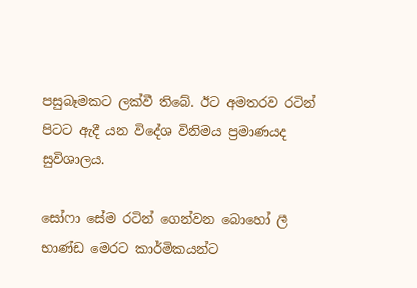පසුබෑමකට ලක්වී තිබේ. ඊට අමතරව රටින් පිටට ඇදී යන විදේශ විනිමය ප්‍රමාණයද සුවිශාලය.

සෝෆා සේම රටින් ගෙන්වන බොහෝ ලී භාණ්ඩ මෙරට කාර්මිකයන්ට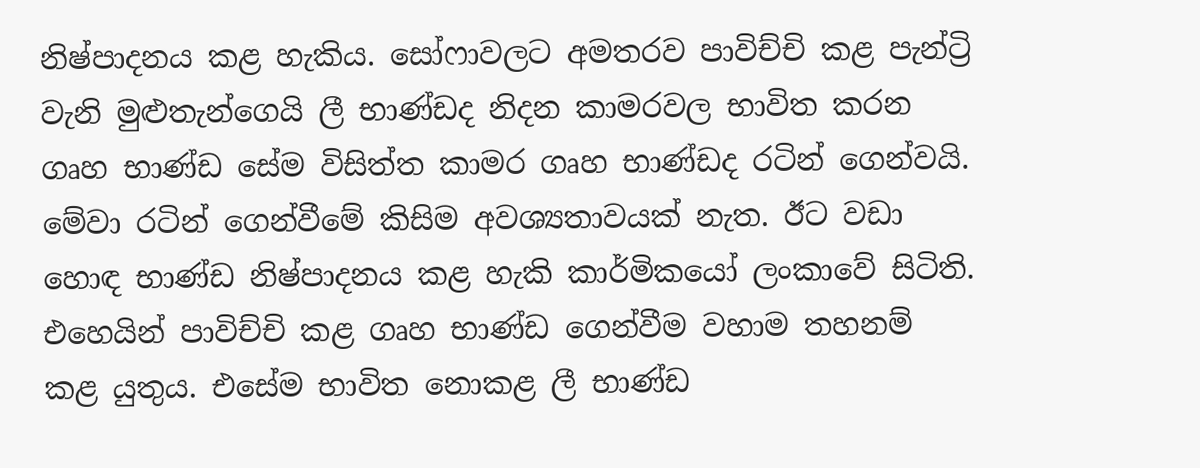නිෂ්පාදනය කළ හැකිය. සෝෆාවලට අමතරව පාවිච්චි කළ පැන්ට්‍රි වැනි මුළුතැන්ගෙයි ලී භාණ්ඩද නිදන කාමරවල භාවිත කරන ගෘහ භාණ්ඩ සේම විසිත්ත කාමර ගෘහ භාණ්ඩද රටින් ගෙන්වයි. මේවා රටින් ගෙන්වීමේ කිසිම අවශ්‍යතාවයක් නැත. ඊට වඩා හොඳ භාණ්ඩ නිෂ්පාදනය කළ හැකි කාර්මිකයෝ ලංකාවේ සිටිති. එහෙයින් පාවිච්චි කළ ගෘහ භාණ්ඩ ගෙන්වීම වහාම තහනම් කළ යුතුය. එසේම භාවිත නොකළ ලී භාණ්ඩ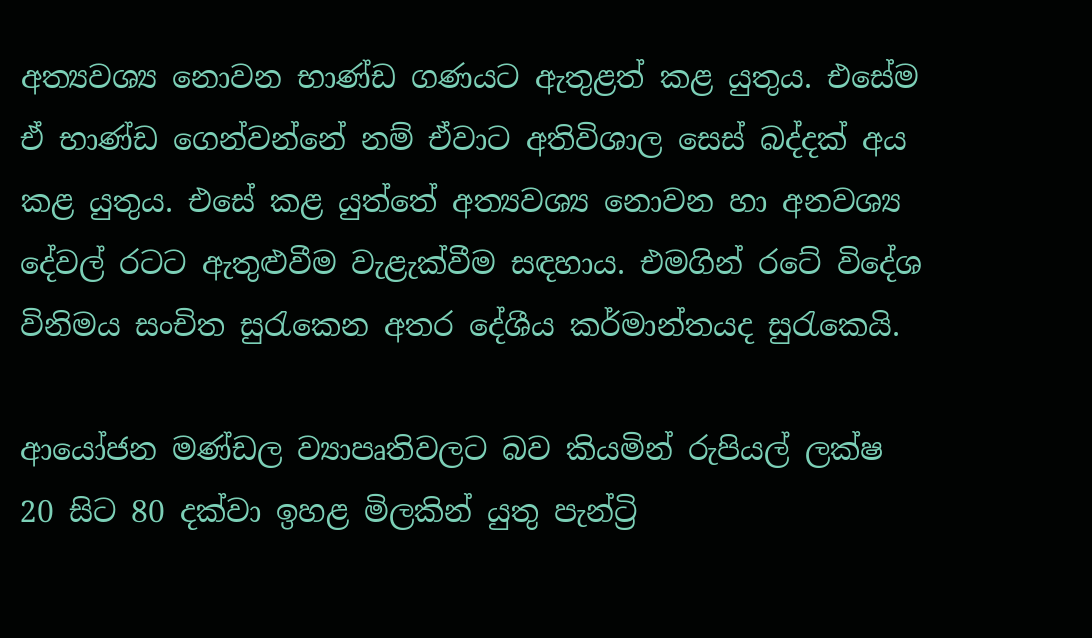අත්‍යවශ්‍ය නොවන භාණ්ඩ ගණයට ඇතුළත් කළ යුතුය. එසේම ඒ භාණ්ඩ ගෙන්වන්නේ නම් ඒවාට අතිවිශාල සෙස් බද්දක් අය කළ යුතුය. එසේ කළ යුත්තේ අත්‍යවශ්‍ය නොවන හා අනවශ්‍ය දේවල් රටට ඇතුළුවීම වැළැක්වීම සඳහාය. එමගින් රටේ විදේශ විනිමය සංචිත සුරැකෙන අතර දේශීය කර්මාන්තයද සුරැකෙයි.

ආයෝජන මණ්ඩල ව්‍යාපෘතිවලට බව කියමින් රුපියල් ලක්ෂ 20 සිට 80 දක්වා ඉහළ මිලකින් යුතු පැන්ට්‍රි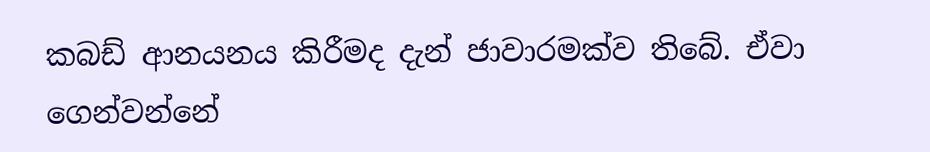කබඩ් ආනයනය කිරීමද දැන් ජාවාරමක්ව තිබේ. ඒවා ගෙන්වන්නේ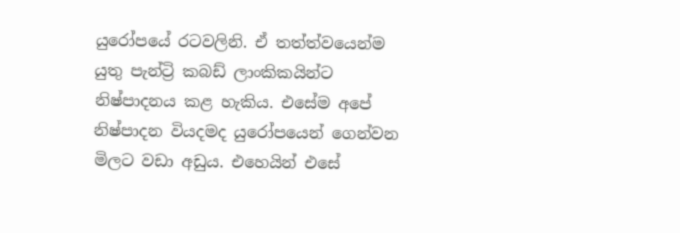යුරෝපයේ රටවලිනි. ඒ තත්ත්වයෙන්ම යුතු පැන්ට්‍රි කබඩ් ලාංකිකයින්ට නිෂ්පාදනය කළ හැකිය. එසේම අපේ නිෂ්පාදන වියදමද යුරෝපයෙන් ගෙන්වන මිලට වඩා අඩුය. එහෙයින් එසේ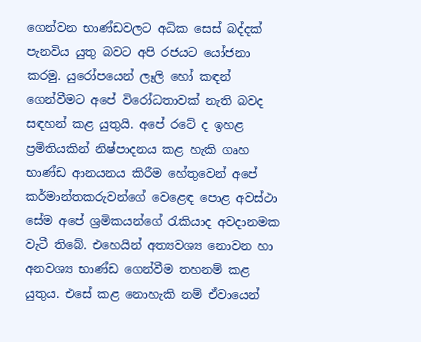ගෙන්වන භාණ්ඩවලට අධික සෙස් බද්දක් පැනවිය යුතු බවට අපි රජයට යෝජනා කරමු. යුරෝපයෙන් ලෑලි හෝ කඳන් ගෙන්වීමට අපේ විරෝධතාවක් නැති බවද සඳහන් කළ යුතුයි. අපේ රටේ ද ඉහළ ප්‍රමිතියකින් නිෂ්පාදනය කළ හැකි ගෘහ භාණ්ඩ ආනයනය කිරීම හේතුවෙන් අපේ කර්මාන්තකරුවන්ගේ වෙළෙඳ පොළ අවස්ථා සේම අපේ ශ්‍රමිකයන්ගේ රැකියාද අවදානමක වැටී තිබේ. එහෙයින් අත්‍යවශ්‍ය නොවන හා අනවශ්‍ය භාණ්ඩ ගෙන්වීම තහනම් කළ යුතුය. එසේ කළ නොහැකි නම් ඒවායෙන්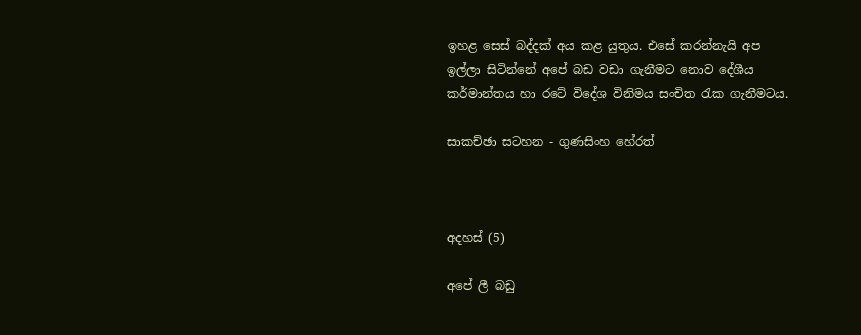ඉහළ සෙස් බද්දක් අය කළ යුතුය. එසේ කරන්නැයි අප ඉල්ලා සිටින්නේ අපේ බඩ වඩා ගැනීමට නොව දේශීය කර්මාන්තය හා රටේ විදේශ විනිමය සංචිත රැක ගැනීමටය.

සාකච්ඡා සටහන - ගුණසිංහ හේරත්



අදහස් (5)

අපේ ලී බඩු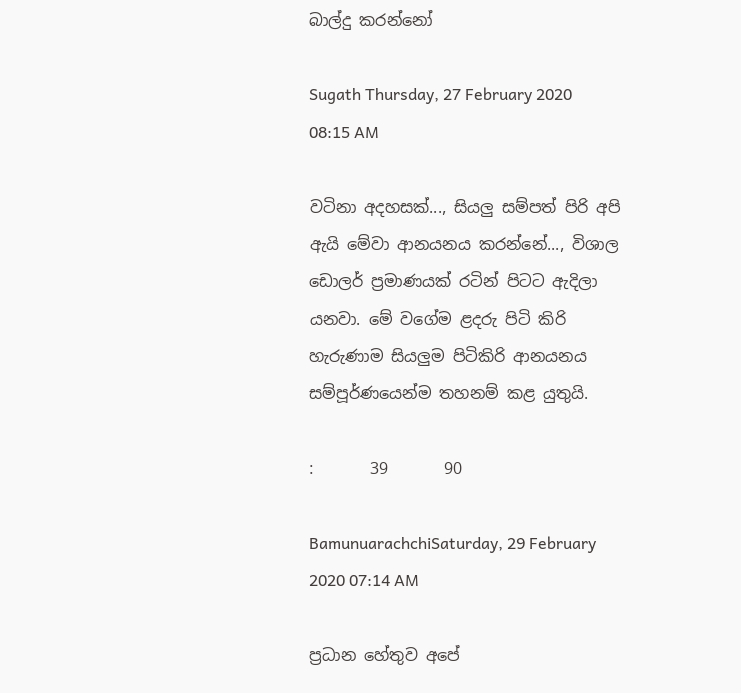බාල්දු කරන්නෝ

Sugath Thursday, 27 February 2020 08:15 AM

වටිනා අදහසක්..., සියලු සම්පත් පිරි අපි ඇයි මේවා ආනයනය කරන්නේ..., විශාල ඩොලර් ප්‍රමාණයක් රටින් පිටට ඇදිලා යනවා. මේ වගේම ළදරු පිටි කිරි හැරුණාම සියලුම පිටිකිරි ආනයනය සම්පූර්ණයෙන්ම තහනම් කළ යුතුයි.

:       39       90

BamunuarachchiSaturday, 29 February 2020 07:14 AM

ප්‍රධාන හේතුව අපේ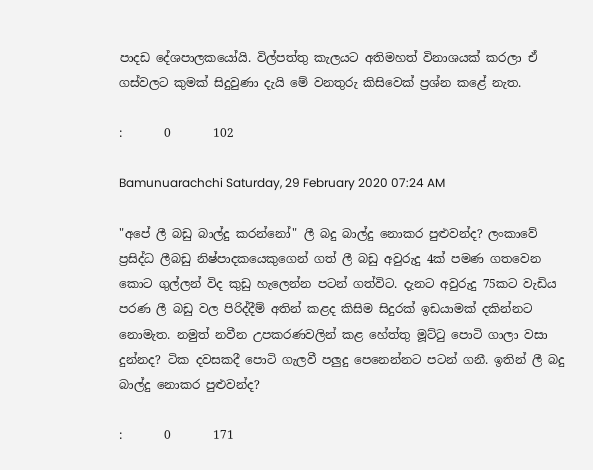පාදඩ දේශපාලකයෝයි. විල්පත්තු කැලයට අතිමහත් විනාශයක් කරලා ඒ ගස්වලට කුමක් සිදුවුණා දැයි මේ වනතුරු කිසිවෙක් ප්‍රශ්න කළේ නැත.

:       0       102

Bamunuarachchi Saturday, 29 February 2020 07:24 AM

"අපේ ලී බඩු බාල්දු කරන්නෝ" ලී බදු බාල්දු නොකර පුළුවන්ද? ලංකාවේ ප්‍රසිද්ධ ලීබඩු නිෂ්පාදකයෙකුගෙන් ගත් ලී බඩු අවුරුදු 4ක් පමණ ගතවෙන කොට ගුල්ලන් විද කුඩු හැලෙන්න පටන් ගත්විට. දැනට අවුරුදු 75කට වැඩිය පරණ ලී බඩු වල පිරිද්දීම් අතින් කළද කිසිම සිදුරක් ඉඩයාමක් දකින්නට නොමැත. නමුත් නවීන උපකරණවලින් කළ හේත්තු මූට්ටු පොටි ගාලා වසා දුන්නද? ටික දවසකදී පොටි ගැලවී පලුදු පෙනෙන්නට පටන් ගනී. ඉතින් ලී බදු බාල්දු නොකර පුළුවන්ද?

:       0       171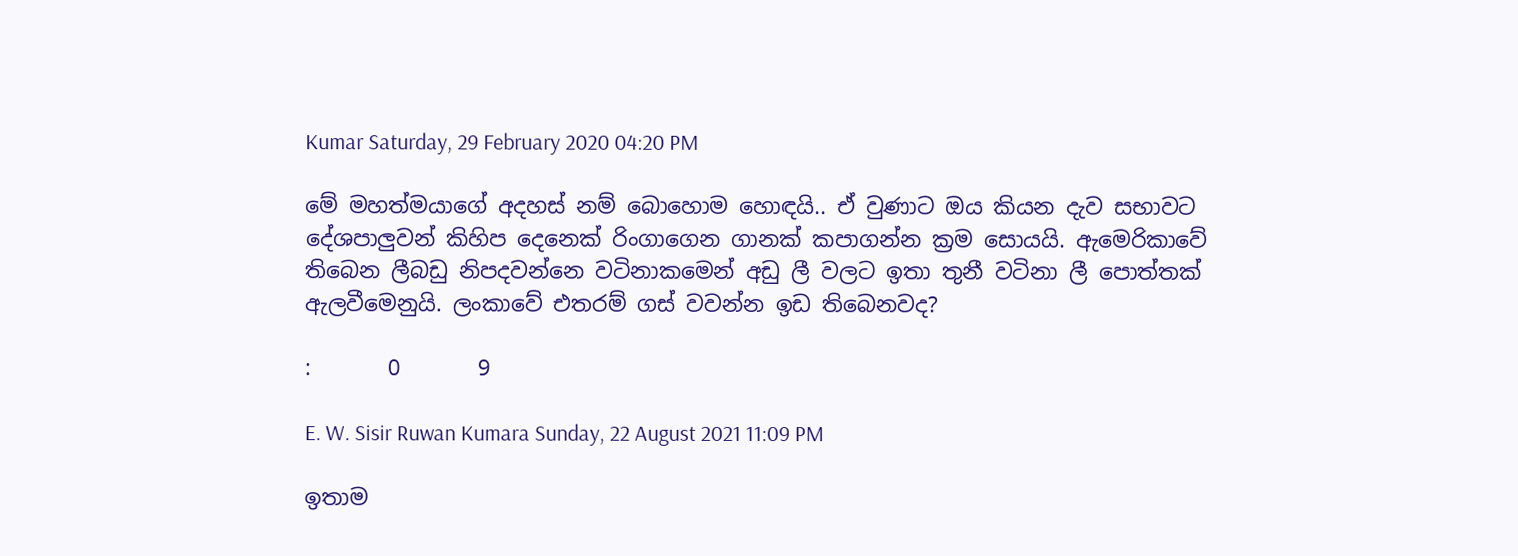Kumar Saturday, 29 February 2020 04:20 PM

මේ මහත්මයාගේ අදහස් නම් බොහොම හොඳයි.. ඒ වුණාට ඔය කියන දැව සභාවට දේශපාලුවන් කිහිප දෙනෙක් රිංගාගෙන ගානක් කපාගන්න ක්‍රම සොයයි. ඇමෙරිකාවේ තිබෙන ලීබඩු නිපදවන්නෙ වටිනාකමෙන් අඩු ලී වලට ඉතා තුනී වටිනා ලී පොත්තක් ඇලවීමෙනුයි. ලංකාවේ එතරම් ගස් වවන්න ඉඩ තිබෙනවද?

:       0       9

E. W. Sisir Ruwan Kumara Sunday, 22 August 2021 11:09 PM

ඉතාම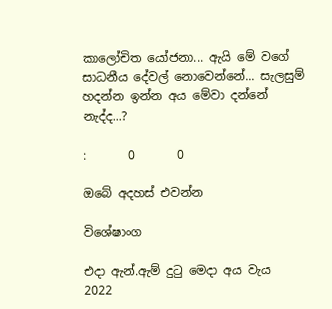කාලෝචිත යෝජනා... ඇයි මේ වගේ සාධනීය දේවල් නොවෙන්නේ... සැලසුම් හදන්න ඉන්න අය මේවා දන්නේ නැද්ද...?

:       0       0

ඔබේ අදහස් එවන්න

විශේෂාංග

එදා ඇන්.ඇම් දුටු මෙදා අය වැය
2022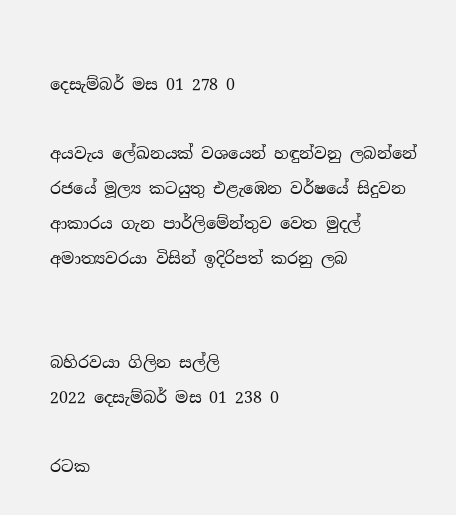දෙසැම්බර් මස 01 278 0

අයවැය ලේඛනයක් වශයෙන් හඳුන්වනු ලබන්නේ රජයේ මූල්‍ය කටයුතු එළැඹෙන වර්ෂයේ සිදුවන ආකාරය ගැන පාර්ලිමේන්තුව වෙත මුදල් අමාත්‍යවරයා විසින් ඉදිරිපත් කරනු ලබ


බහිරවයා ගිලින සල්ලි
2022 දෙසැම්බර් මස 01 238 0

රටක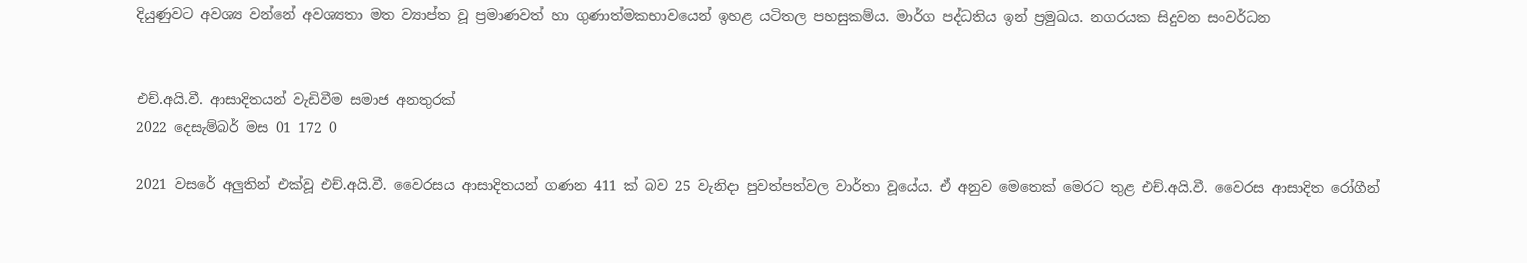දියුණුවට අවශ්‍ය වන්නේ අවශ්‍යතා මත ව්‍යාප්ත වූ ප්‍රමාණවත් හා ගුණාත්මකභාවයෙන් ඉහළ යටිතල පහසුකම්ය. මාර්ග පද්ධතිය ඉන් ප්‍රමුඛය. නගරයක සිදුවන සංවර්ධන


එච්.අයි.වී. ආසාදිතයන් වැඩිවීම සමාජ අනතුරක්
2022 දෙසැම්බර් මස 01 172 0

2021 වසරේ අලුතින් එක්වූ එච්.අයි.වී. වෛරසය ආසාදිතයන් ගණන 411 ක් බව 25 වැනිදා පුවත්පත්වල වාර්තා වූයේය. ඒ අනුව මෙතෙක් මෙරට තුළ එච්.අයි.වී. වෛරස ආසාදිත රෝගීන්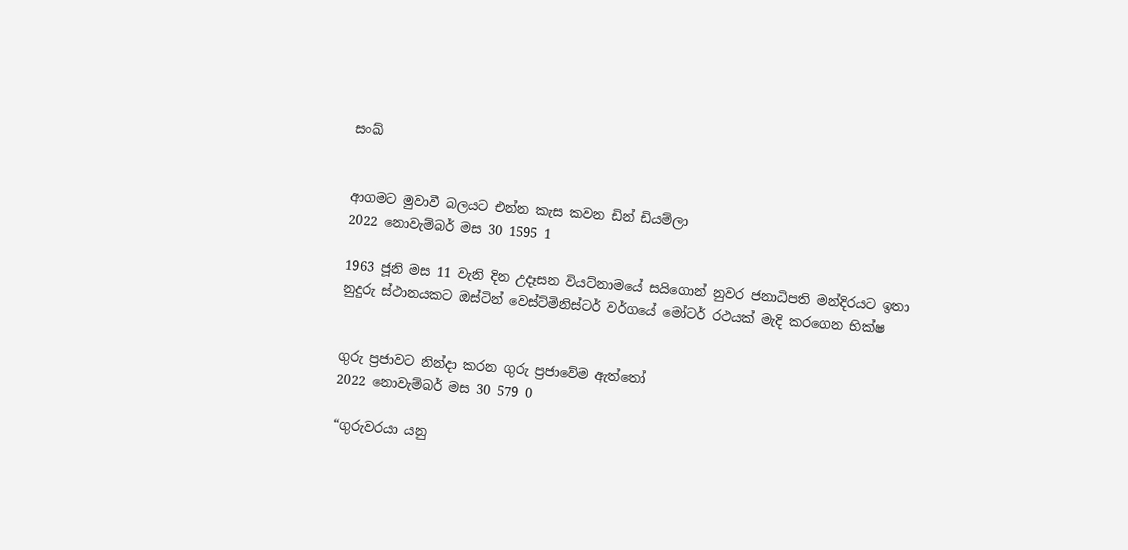සංඛ්‍


ආගමට මුවාවී බලයට එන්න කැස කවන ඩින් ඩියම්ලා
2022 නොවැම්බර් මස 30 1595 1

1963 ජූනි මස 11 වැනි දින උදෑසන වියට්නාමයේ සයිගොන් නුවර ජනාධිපති මන්දිරයට ඉතා නුදුරු ස්ථානයකට ඔස්ටින් වෙස්ට්මිනිස්ටර් වර්ගයේ මෝටර් රථයක් මැදි කරගෙන භික්ෂ


ගුරු ප්‍රජාවට නින්දා කරන ගුරු ප්‍රජාවේම ඇත්තෝ
2022 නොවැම්බර් මස 30 579 0

“ගුරුවරයා යනු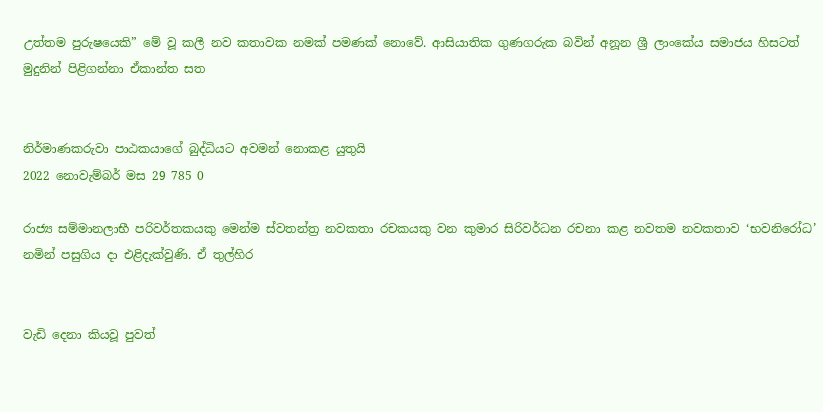උත්තම පුරුෂයෙකි” මේ වූ කලී නව කතාවක නමක් පමණක් නොවේ. ආසියාතික ගුණගරුක බවින් අනූන ශ්‍රී ලාංකේය සමාජය හිසටත් මුදුනින් පිළිගන්නා ඒකාන්ත සත


නිර්මාණකරුවා පාඨකයාගේ බුද්ධියට අවමන් නොකළ යුතුයි
2022 නොවැම්බර් මස 29 785 0

රාජ්‍ය සම්මානලාභී පරිවර්තකයකු මෙන්ම ස්වතන්ත්‍ර නවකතා රචකයකු වන කුමාර සිරිවර්ධන රචනා කළ නවතම නවකතාව ‘භවනිරෝධ’ නමින් පසුගිය දා එළිදැක්වුණි. ඒ තුල්හිර


වැඩි දෙනා කියවූ පුවත්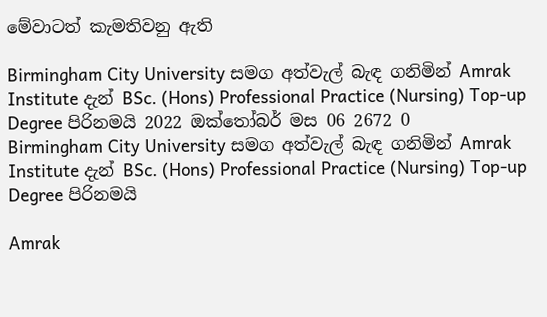මේවාටත් කැමතිවනු ඇති

Birmingham City University සමග අත්වැල් බැඳ ගනිමින් Amrak Institute දැන් BSc. (Hons) Professional Practice (Nursing) Top-up Degree පිරිනමයි 2022 ඔක්තෝබර් මස 06 2672 0
Birmingham City University සමග අත්වැල් බැඳ ගනිමින් Amrak Institute දැන් BSc. (Hons) Professional Practice (Nursing) Top-up Degree පිරිනමයි

Amrak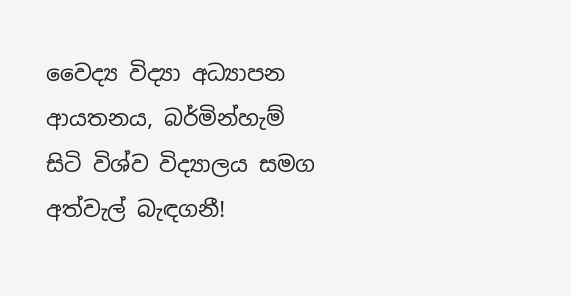වෛද්‍ය විද්‍යා අධ්‍යාපන ආයතනය, බර්මින්හැම් සිටි විශ්ව විද්‍යාලය සමග අත්වැල් බැඳගනී!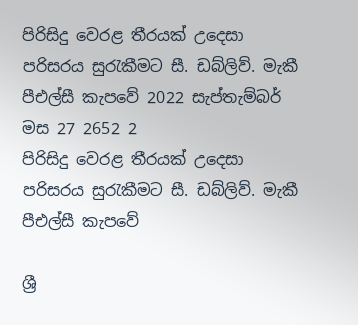පිරිසිදු වෙරළ තීරයක් උදෙසා පරිසරය සුරැකීමට සී. ඩබ්ලිව්. මැකී පීඑල්සී කැපවේ 2022 සැප්තැම්බර් මස 27 2652 2
පිරිසිදු වෙරළ තීරයක් උදෙසා පරිසරය සුරැකීමට සී. ඩබ්ලිව්. මැකී පීඑල්සී කැපවේ

ශ්‍රී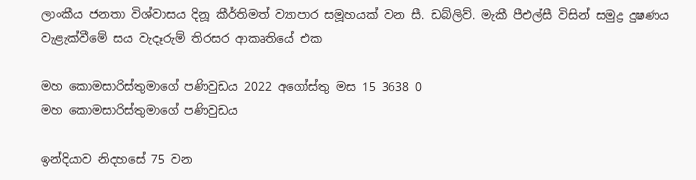ලාංකීය ජනතා විශ්වාසය දිනූ කීර්තිමත් ව්‍යාපාර සමූහයක් වන සී. ඩබ්ලිව්. මැකී පීඑල්සී විසින් සමුද්‍ර දුෂණය වැළැක්වීමේ සය වැදෑරුම් තිරසර ආකෘතියේ එක

මහ කොමසාරිස්තුමාගේ පණිවුඩය 2022 අගෝස්තු මස 15 3638 0
මහ කොමසාරිස්තුමාගේ පණිවුඩය

ඉන්දියාව නිදහසේ 75 වන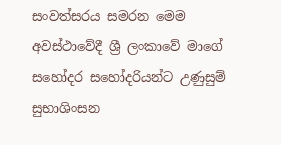සංවත්සරය සමරන මෙම අවස්ථාවේදී ශ්‍රී ලංකාවේ මාගේ සහෝදර සහෝදරියන්ට උණුසුම් සුභාශිංසන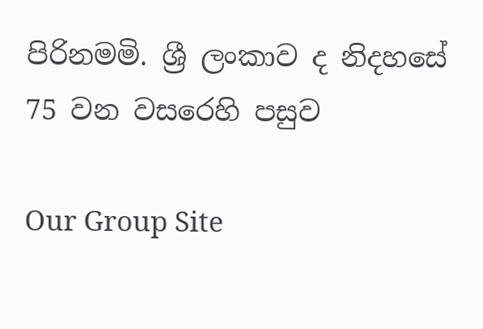පිරිනමමි. ශ්‍රී ලංකාව ද නිදහසේ 75 වන වසරෙහි පසුව

Our Group Site